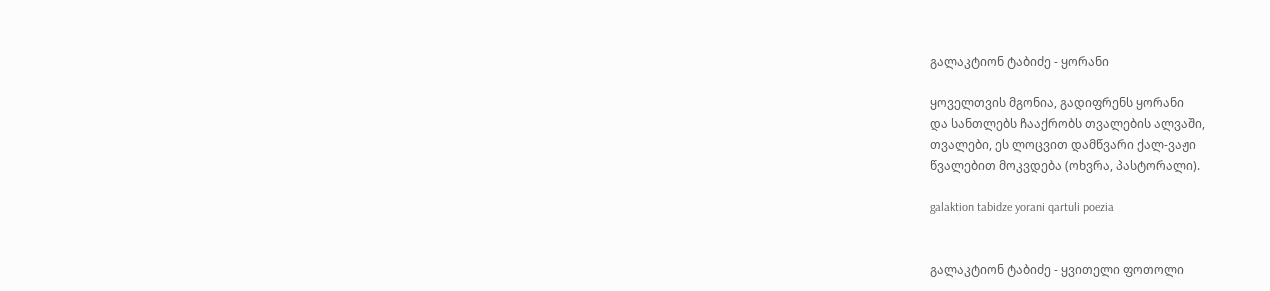გალაკტიონ ტაბიძე - ყორანი

ყოველთვის მგონია, გადიფრენს ყორანი
და სანთლებს ჩააქრობს თვალების ალვაში,
თვალები, ეს ლოცვით დამწვარი ქალ-ვაჟი
წვალებით მოკვდება (ოხვრა, პასტორალი).

galaktion tabidze yorani qartuli poezia


გალაკტიონ ტაბიძე - ყვითელი ფოთოლი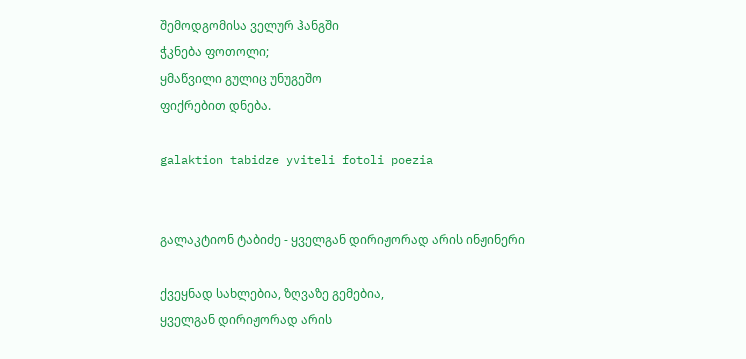შემოდგომისა ველურ ჰანგში
ჭკნება ფოთოლი;
ყმაწვილი გულიც უნუგეშო
ფიქრებით დნება.

galaktion tabidze yviteli fotoli poezia


გალაკტიონ ტაბიძე - ყველგან დირიჟორად არის ინჟინერი

ქვეყნად სახლებია, ზღვაზე გემებია,
ყველგან დირიჟორად არის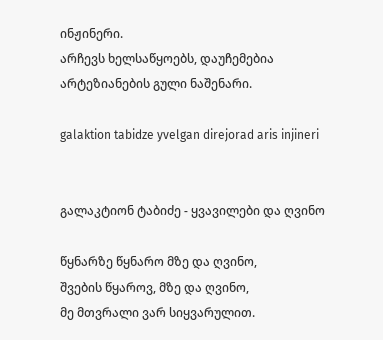ინჟინერი.
არჩევს ხელსაწყოებს, დაუჩემებია
არტეზიანების გული ნაშენარი.

galaktion tabidze yvelgan direjorad aris injineri


გალაკტიონ ტაბიძე - ყვავილები და ღვინო

წყნარზე წყნარო მზე და ღვინო,
შვების წყაროვ, მზე და ღვინო,
მე მთვრალი ვარ სიყვარულით.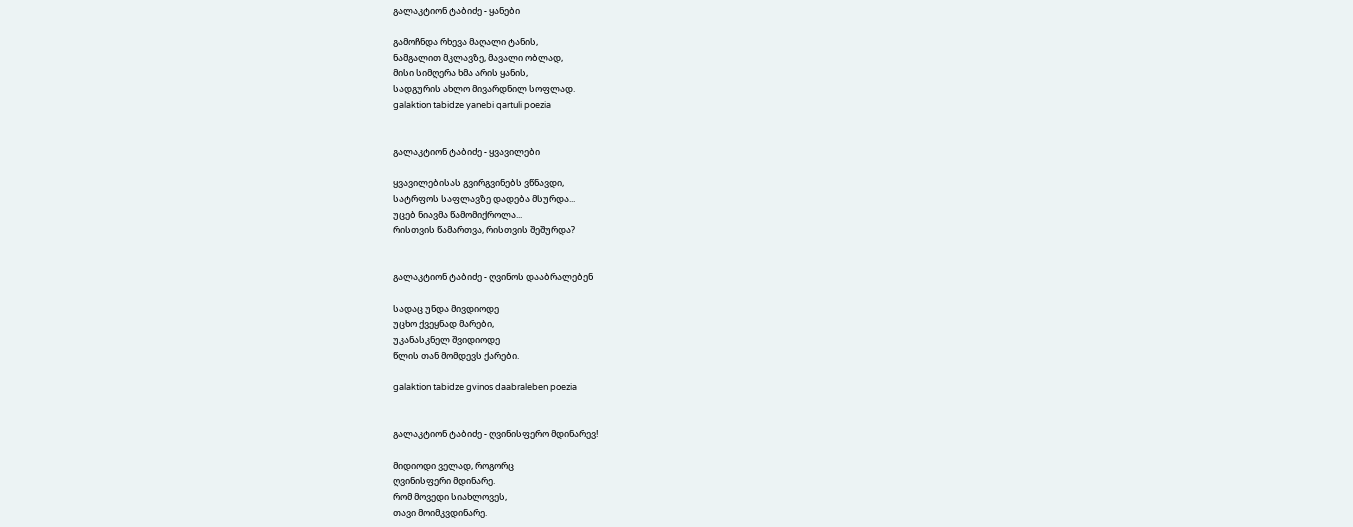გალაკტიონ ტაბიძე - ყანები

გამოჩნდა რხევა მაღალი ტანის,
ნამგალით მკლავზე, მავალი ობლად,
მისი სიმღერა ხმა არის ყანის,
სადგურის ახლო მივარდნილ სოფლად.
galaktion tabidze yanebi qartuli poezia


გალაკტიონ ტაბიძე - ყვავილები

ყვავილებისას გვირგვინებს ვწნავდი,
სატრფოს საფლავზე დადება მსურდა...
უცებ ნიავმა წამომიქროლა...
რისთვის წამართვა, რისთვის შეშურდა?


გალაკტიონ ტაბიძე - ღვინოს დააბრალებენ

სადაც უნდა მივდიოდე
უცხო ქვეყნად მარები,
უკანასკნელ შვიდიოდე
წლის თან მომდევს ქარები.

galaktion tabidze gvinos daabraleben poezia


გალაკტიონ ტაბიძე - ღვინისფერო მდინარევ!

მიდიოდი ველად, როგორც
ღვინისფერი მდინარე.
რომ მოვედი სიახლოვეს,
თავი მოიმკვდინარე.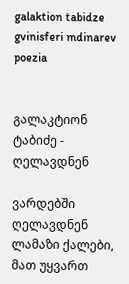galaktion tabidze gvinisferi mdinarev poezia


გალაკტიონ ტაბიძე - ღელავდნენ

ვარდებში ღელავდნენ ლამაზი ქალები,
მათ უყვართ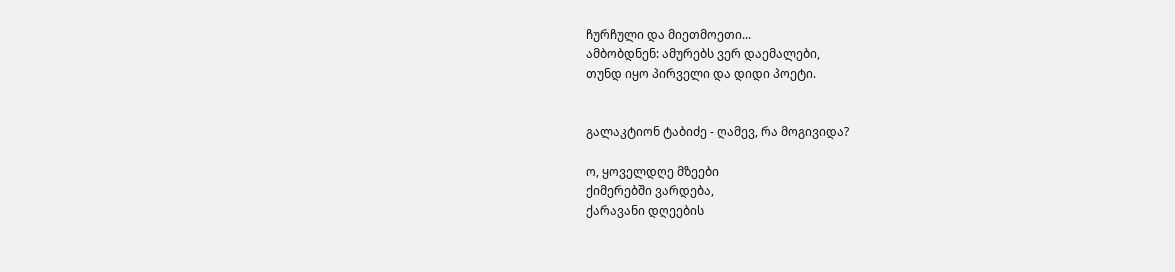ჩურჩული და მიეთმოეთი...
ამბობდნენ: ამურებს ვერ დაემალები,
თუნდ იყო პირველი და დიდი პოეტი.


გალაკტიონ ტაბიძე - ღამევ, რა მოგივიდა?

ო, ყოველდღე მზეები
ქიმერებში ვარდება,
ქარავანი დღეების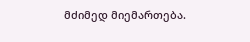მძიმედ მიემართება.